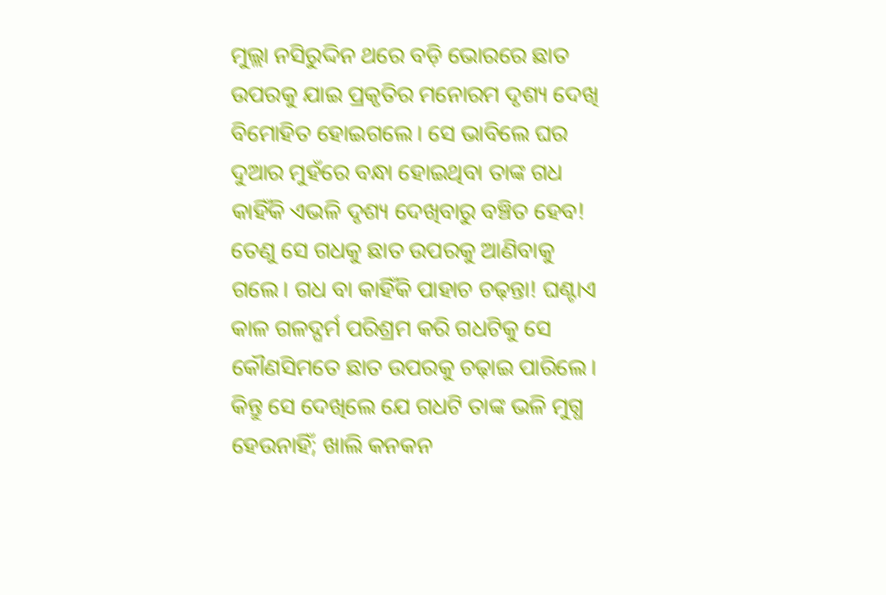ମୁଲ୍ଲା ନସିରୁଦ୍ଦିନ ଥରେ ବଡ଼ି ଭୋରରେ ଛାତ ଉପରକୁ ଯାଇ ପ୍ରକୃତିର ମନୋରମ ଦୃଶ୍ୟ ଦେଖି ବିମୋହିତ ହୋଇଗଲେ। ସେ ଭାବିଲେ ଘର ଦୁଆର ମୁହଁରେ ବନ୍ଧା ହୋଇଥିବା ତାଙ୍କ ଗଧ କାହିଁକି ଏଭଳି ଦୃଶ୍ୟ ଦେଖିବାରୁ ବଞ୍ଚିତ ହେବ! ତେଣୁ ସେ ଗଧକୁ ଛାତ ଉପରକୁ ଆଣିବାକୁ ଗଲେ। ଗଧ ବା କାହିଁକି ପାହାଚ ଚଢ଼ନ୍ତା! ଘଣ୍ଟାଏ କାଳ ଗଳଦ୍ଘର୍ମ ପରିଶ୍ରମ କରି ଗଧଟିକୁ ସେ କୌଣସିମତେ ଛାତ ଉପରକୁ ଚଢ଼ାଇ ପାରିଲେ। କିନ୍ତୁ ସେ ଦେଖିଲେ ଯେ ଗଧଟି ତାଙ୍କ ଭଳି ମୁଗ୍ଧ ହେଉନାହିଁ; ଖାଲି କନକନ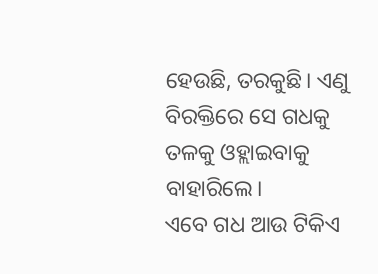ହେଉଛି, ତରକୁଛି। ଏଣୁ ବିରକ୍ତିରେ ସେ ଗଧକୁ ତଳକୁ ଓହ୍ଲାଇବାକୁ ବାହାରିଲେ।
ଏବେ ଗଧ ଆଉ ଟିକିଏ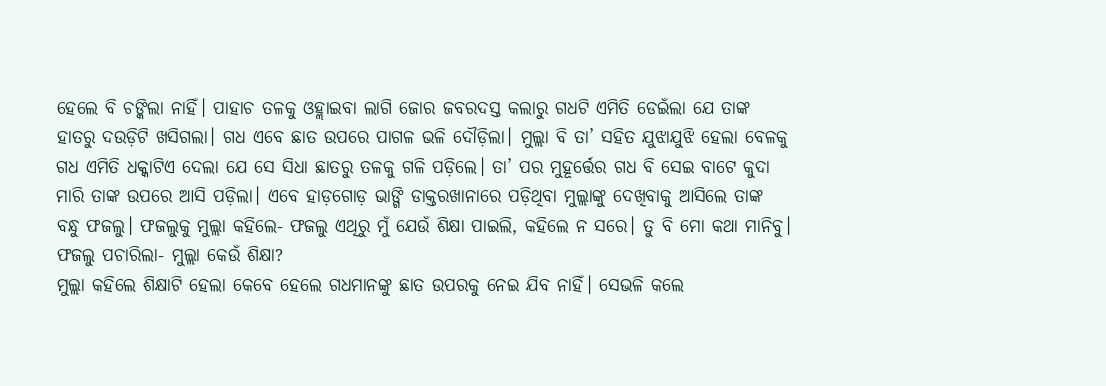ହେଲେ ବି ଚଙ୍କିଲା ନାହିଁ। ପାହାଚ ତଳକୁ ଓହ୍ଲାଇବା ଲାଗି ଜୋର ଜବରଦସ୍ତ କଲାରୁ ଗଧଟି ଏମିତି ଡେଇଁଲା ଯେ ତାଙ୍କ ହାତରୁ ଦଉଡ଼ିଟି ଖସିଗଲା। ଗଧ ଏବେ ଛାତ ଉପରେ ପାଗଳ ଭଳି ଦୌଡ଼ିଲା। ମୁଲ୍ଲା ବି ତା’ ସହିତ ଯୁଝାଯୁଝି ହେଲା ବେଳକୁ ଗଧ ଏମିତି ଧକ୍କାଟିଏ ଦେଲା ଯେ ସେ ସିଧା ଛାତରୁ ତଳକୁ ଗଳି ପଡ଼ିଲେ। ତା’ ପର ମୁହୂର୍ତ୍ତେର ଗଧ ବି ସେଇ ବାଟେ କୁଦା ମାରି ତାଙ୍କ ଉପରେ ଆସି ପଡ଼ିଲା। ଏବେ ହାଡ଼ଗୋଡ଼ ଭାଙ୍ଗି ଡାକ୍ତରଖାନାରେ ପଡ଼ିଥିବା ମୁଲ୍ଲାଙ୍କୁ ଦେଖିବାକୁ ଆସିଲେ ତାଙ୍କ ବନ୍ଧୁ ଫଜଲୁ। ଫଜଲୁକୁ ମୁଲ୍ଲା କହିଲେ- ଫଜଲୁ ଏଥିରୁ ମୁଁ ଯେଉଁ ଶିକ୍ଷା ପାଇଲି, କହିଲେ ନ ସରେ। ତୁ ବି ମୋ କଥା ମାନିବୁ।
ଫଜଲୁ ପଚାରିଲା- ମୁଲ୍ଲା କେଉଁ ଶିକ୍ଷା?
ମୁଲ୍ଲା କହିଲେ ଶିକ୍ଷାଟି ହେଲା କେବେ ହେଲେ ଗଧମାନଙ୍କୁ ଛାତ ଉପରକୁ ନେଇ ଯିବ ନାହିଁ। ସେଭଳି କଲେ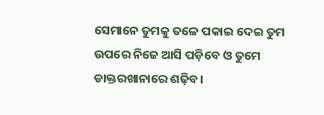ସେମାନେ ତୁମକୁ ତଳେ ପକାଇ ଦେଇ ତୁମ ଉପରେ ନିଜେ ଆସି ପଡ଼ିବେ ଓ ତୁମେ ଡାକ୍ତରଖାନାରେ ଶଢ଼ିବ।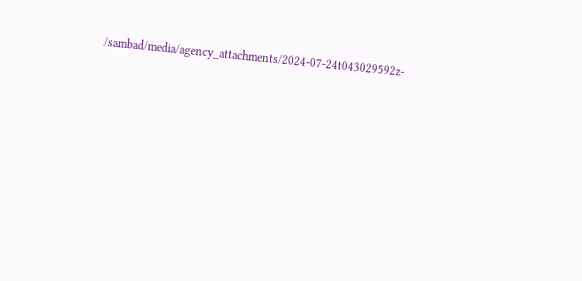/sambad/media/agency_attachments/2024-07-24t043029592z-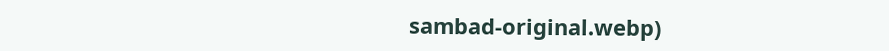sambad-original.webp)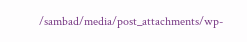/sambad/media/post_attachments/wp-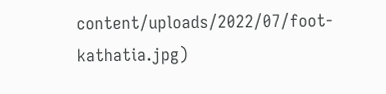content/uploads/2022/07/foot-kathatia.jpg)